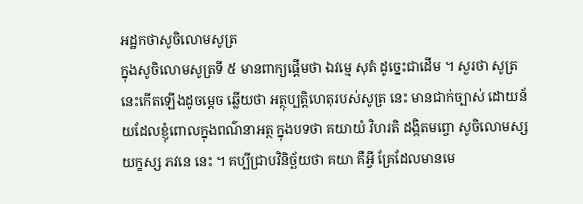អដ្ឋកថាសូចិលោមសូត្រ
ក្នុងសូចិលោមសូត្រទី ៥ មានពាក្យផ្តើមថា ឯវម្មេ សុតំ ដូច្នេះជាដើម ។ សួរថា សូត្រនេះកើតឡើងដូចម្តេច ឆ្លើយថា អត្ថុប្បត្តិហេតុរបស់សូត្រ នេះ មានជាក់ច្បាស់ ដោយន័យដែលខ្ញុំពោលក្នុងពណ៌នាអត្ថ ក្នុងបទថា គយាយំ វិហរតិ ដង្កិតមព្ចោ សូចិលោមស្ស យក្ខស្ស ភវនេ នេះ ។ គប្បីជ្រាបវិនិច្ឆ័យថា គយា គឺអ្វី គ្រែដែលមានមេ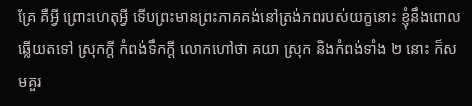គ្រែ គឺអ្វី ព្រោះហេតុអ្វី ទើបព្រះមានព្រះភាគគង់នៅត្រង់ភពរបស់យក្ខនោះ ខ្ញុំនឹងពោលឆ្លើយតទៅ ស្រុកក្តី កំពង់ទឹកក្តី លោកហៅថា គយា ស្រុក និងកំពង់ទាំង ២ នោះ ក៏សមគួរ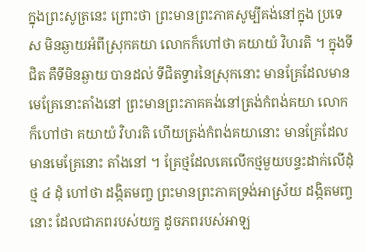ក្នុងព្រះសូត្រនេះ ព្រោះថា ព្រះមានព្រះភាគសូម្បីគង់នៅក្នុង ប្រទេស មិនឆ្ងាយអំពីស្រុកគយា លោកក៏ហៅថា គយាយំ វិហរតិ ។ ក្នុងទីជិត គឺទីមិនឆ្ងាយ បានដល់ ទីជិតទ្វារនៃស្រុកនោះ មានគ្រែដែលមាន មេគ្រែនោះតាំងនៅ ព្រះមានព្រះភាគគង់នៅត្រង់កំពង់គយា លោកក៏ហៅថា គយាយំ វិហរតិ ហើយត្រង់កំពង់គយានោះ មានគ្រែដែលមានមេគ្រែនោះ តាំងនៅ ។ គ្រែថ្មដែលគេលើកថ្មមួយបន្ទះដាក់លើដុំថ្ម ៤ ដុំ ហៅថា ដង្កិតមញ្ច ព្រះមានព្រះភាគទ្រង់អាស្រ័យ ដង្កិតមញ្ច នោះ ដែលជាភពរបស់យក្ខ ដូចភពរបស់អាឡ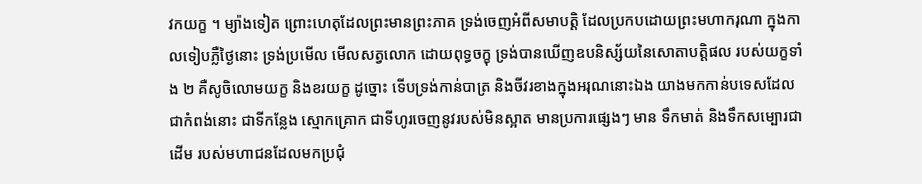វកយក្ខ ។ ម្យ៉ាងទៀត ព្រោះហេតុដែលព្រះមានព្រះភាគ ទ្រង់ចេញអំពីសមាបត្តិ ដែលប្រកបដោយព្រះមហាករុណា ក្នុងកាលទៀបភ្លឺថ្ងៃនោះ ទ្រង់ប្រមើល មើលសត្វលោក ដោយពុទ្ធចក្ខុ ទ្រង់បានឃើញឧបនិស្ស័យនៃសោតាបត្តិផល របស់យក្ខទាំង ២ គឺសូចិលោមយក្ខ និងខរយក្ខ ដូច្នោះ ទើបទ្រង់កាន់បាត្រ និងចីវរខាងក្នុងអរុណនោះឯង យាងមកកាន់បទេសដែលជាកំពង់នោះ ជាទីកន្លែង ស្មោកគ្រោក ជាទីហូរចេញនូវរបស់មិនស្អាត មានប្រការផ្សេងៗ មាន ទឹកមាត់ និងទឹកសម្បោរជាដើម របស់មហាជនដែលមកប្រជុំ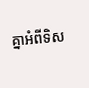គ្នាអំពីទិស